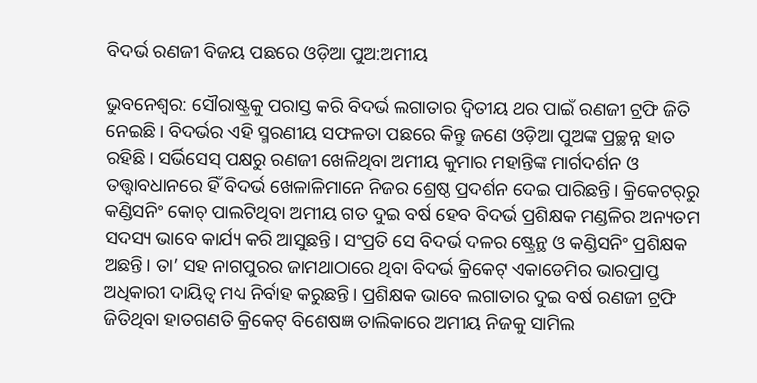ବିଦର୍ଭ ରଣଜୀ ବିଜୟ ପଛରେ ଓଡ଼ିଆ ପୁଅ:ଅମୀୟ

ଭୁବନେଶ୍ବର: ସୌରାଷ୍ଟ୍ରକୁ ପରାସ୍ତ କରି ବିଦର୍ଭ ଲଗାତାର ଦ୍ବିତୀୟ ଥର ପାଇଁ ରଣଜୀ ଟ୍ରଫି ଜିତି ନେଇଛି। ବିଦର୍ଭର ଏହି ସ୍ମରଣୀୟ ସଫଳତା ପଛରେ କିନ୍ତୁ ଜଣେ ଓଡ଼ିଆ ପୁଅଙ୍କ ପ୍ରଚ୍ଛନ୍ନ ହାତ ରହିଛି। ସର୍ଭିସେସ୍ ପକ୍ଷରୁ ରଣଜୀ ଖେଳିଥିବା ଅମୀୟ କୁମାର ମହାନ୍ତିଙ୍କ ମାର୍ଗଦର୍ଶନ ଓ ତତ୍ତ୍ବାବଧାନରେ ହିଁ ବିଦର୍ଭ ଖେଳାଳିମାନେ ନିଜର ଶ୍ରେଷ୍ଠ ପ୍ରଦର୍ଶନ ଦେଇ ପାରିଛନ୍ତି। କ୍ରିକେଟର୍‌ରୁ କଣ୍ଡିସନିଂ କୋଚ୍ ପାଲଟିଥିବା ଅମୀୟ ଗତ ଦୁଇ ବର୍ଷ ହେବ ବିଦର୍ଭ ପ୍ରଶିକ୍ଷକ ମଣ୍ଡଳିର ଅନ୍ୟତମ ସଦସ୍ୟ ଭାବେ କାର୍ଯ୍ୟ କରି ଆସୁଛନ୍ତି। ସଂପ୍ରତି ସେ ବିଦର୍ଭ ଦଳର ଷ୍ଟ୍ରେନ୍ଥ ଓ କଣ୍ଡିସନିଂ ପ୍ରଶିକ୍ଷକ ଅଛନ୍ତି। ତା’ ସହ ନାଗପୁରର ଜାମଥାଠାରେ ଥିବା ବିଦର୍ଭ କ୍ରିକେଟ୍ ଏକାଡେମିର ଭାରପ୍ରାପ୍ତ ଅଧିକାରୀ ଦାୟିତ୍ବ ମଧ୍ୟ ନିର୍ବାହ କରୁଛନ୍ତି। ପ୍ରଶିକ୍ଷକ ଭାବେ ଲଗାତାର ଦୁଇ ବର୍ଷ ରଣଜୀ ଟ୍ରଫି ଜିତିଥିବା ହାତଗଣତି କ୍ରିକେଟ୍ ବିଶେଷଜ୍ଞ ତାଲିକାରେ ଅମୀୟ ନିଜକୁ ସାମିଲ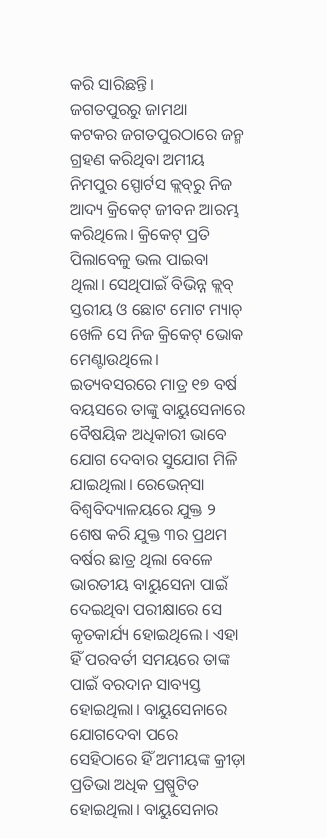କରି ସାରିଛନ୍ତି।
ଜଗତପୁରରୁ ଜାମଥା
କଟକର ଜଗତପୁରଠା‌ରେ ଜନ୍ମ ଗ୍ରହଣ କରିଥିବା ଅମୀୟ ନିମପୁର ସ୍ପୋର୍ଟସ କ୍ଲବ୍‌ରୁ ନିଜ ଆଦ୍ୟ କ୍ରିକେଟ୍ ଜୀବନ ଆରମ୍ଭ କରିଥିଲେ। କ୍ରିକେଟ୍ ପ୍ରତି ପିଲାବେଳୁ ଭଲ ପାଇବା ଥିଲା। ସେଥିପାଇଁ ବିଭିନ୍ନ କ୍ଲବ୍ ସ୍ତରୀୟ ଓ ଛୋଟ ମୋଟ ମ୍ୟାଚ୍ ଖେଳି ସେ ନିଜ କ୍ରିକେଟ୍ ଭୋକ ମେଣ୍ଟାଉଥିଲେ। ଇତ୍ୟବସରରେ ମାତ୍ର ୧୭ ବର୍ଷ ବୟସରେ ତାଙ୍କୁ ବାୟୁସେନା‌ରେ ବୈଷୟିକ ଅଧିକାରୀ ଭାବେ ଯୋଗ ଦେବାର ସୁଯୋଗ ମିଳି ଯାଇଥିଲା। ରେଭେନ୍‌ସା ବିଶ୍ବବିଦ୍ୟାଳୟରେ ଯୁକ୍ତ ୨ ଶେଷ କରି ଯୁକ୍ତ ୩ର ପ୍ରଥମ ବର୍ଷର ଛାତ୍ର ଥିଲା ବେଳେ ଭାରତୀୟ ବାୟୁସେନା ପାଇଁ ଦେଇଥିବା ପରୀକ୍ଷାରେ ସେ କୃତକାର୍ଯ୍ୟ ହୋଇଥିଲେ। ଏହା ହିଁ ପରବର୍ତୀ ସମୟରେ ତାଙ୍କ ପାଇଁ ବରଦାନ ସାବ୍ୟସ୍ତ ହୋଇଥିଲା। ବାୟୁସେନାରେ ଯୋଗଦେବା ପରେ ସେହିଠାରେ ହିଁ ଅମୀୟଙ୍କ କ୍ରୀଡ଼ା ପ୍ରତିଭା ଅଧିକ ପ୍ରଷ୍ପୁଟିତ ହୋଇଥିଲା। ବାୟୁସେନାର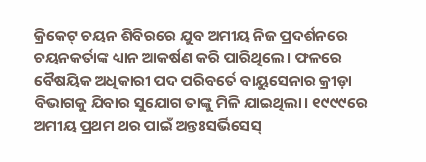କ୍ରିକେଟ୍ ଚୟନ ଶିବିରରେ ଯୁବ ଅମୀୟ ନିଜ ପ୍ରଦର୍ଶନରେ ଚୟନକର୍ତାଙ୍କ ଧ୍ୟାନ ଆକର୍ଷଣ କରି ପାରିଥିଲେ। ଫଳରେ ବୈଷୟିକ ଅଧିକାରୀ ପଦ ପରିବର୍ତେ ବାୟୁସେନାର କ୍ରୀଡ଼ା ବିଭାଗକୁ ଯିବାର ସୁଯୋଗ ତାଙ୍କୁ ମିଳି ଯାଇଥିଲା। ୧୯୯୯ରେ ଅମୀୟ ପ୍ରଥମ ଥର ପାଇଁ ଅନ୍ତଃସର୍ଭିସେସ୍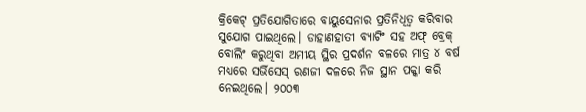କ୍ରିକେଟ୍ ପ୍ରତିଯୋଗିତାରେ ବାୟୁସେନାର ପ୍ରତିନିଧିତ୍ବ କରିବାର ସୁଯୋଗ ପାଇଥିଲେ। ଡାହାଣହାତୀ ବ୍ୟାଟିଂ ସହ ଅଫ୍ ବ୍ରେକ୍ ବୋଲିଂ କରୁଥିବା ଅମୀୟ ସ୍ଥିର ପ୍ରଦର୍ଶନ ବଳରେ ମାତ୍ର ୪ ବର୍ଷ ମଧ୍ୟରେ ସର୍ଭିସେସ୍ ରଣଜୀ ଦଳରେ ନିଜ ସ୍ଥାନ ପକ୍କା କରି ନେଇଥିଲେ। ୨୦୦୩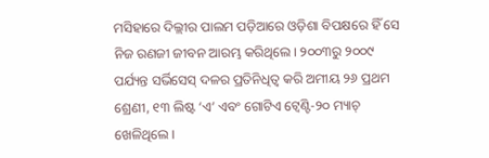ମସିହାରେ ଦିଲ୍ଲୀର ପାଲମ ପଡ଼ିଆରେ ଓଡ଼ିଶା ବିପକ୍ଷରେ ହିଁ ସେ ନିଜ ରଣଜୀ ଜୀବନ ଆରମ୍ଭ କରିଥିଲେ। ୨୦୦୩ରୁ ୨୦୦୯ ପର୍ଯ୍ୟନ୍ତ ସର୍ଭିସେସ୍ ଦଳର ପ୍ରତିନିଧିତ୍ବ କରି ଅମୀୟ ୨୬ ପ୍ରଥମ ଶ୍ରେଣୀ, ୧୩ ଲିଷ୍ଟ ‘ଏ’ ଏବଂ ଗୋଟିଏ ଟ୍ବେଣ୍ଟି-୨୦ ମ୍ୟାଚ୍ ଖେଳିଥିଲେ।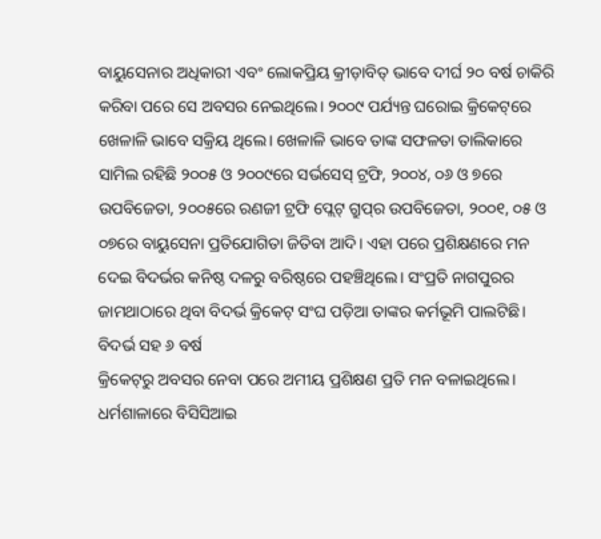ବାୟୁସେନାର ଅଧିକାରୀ ଏବଂ ଲୋକପ୍ରିୟ କ୍ରୀଡ଼ାବିତ୍ ଭାବେ ଦୀର୍ଘ ୨୦ ବର୍ଷ ଚାକିରି କରିବା ପରେ ସେ ଅବସର ‌ନେଇଥିଲେ। ୨୦୦୯ ପର୍ଯ୍ୟନ୍ତ ଘରୋଇ କ୍ରିକେଟ୍‌ରେ ଖେଳାଳି ଭାବେ ସକ୍ରିୟ ଥିଲେ। ଖେଳାଳି ଭାବେ ତାଙ୍କ ସଫଳତା ତାଲିକାରେ ସାମିଲ ରହିଛି ୨୦୦୫ ଓ ୨୦୦୯ରେ ସର୍ଭସେସ୍ ଟ୍ରଫି, ୨୦୦୪, ୦୬ ଓ ୭ରେ ଉପବିଜେତା, ୨୦୦୫ରେ ରଣଜୀ ଟ୍ରଫି ପ୍ଲେଟ୍ ଗ୍ରୁପ୍‌ର ଉପବିଜେତା, ୨୦୦୧, ୦୫ ଓ ୦୭ରେ ବାୟୁସେନା ପ୍ରତିଯୋଗିତା ଜିତିବା ଆଦି। ଏହା ପରେ ପ୍ରଶିକ୍ଷଣରେ ମନ ଦେଇ ବିଦର୍ଭର କନିଷ୍ଠ ଦଳରୁ ବରିଷ୍ଠରେ ପହଞ୍ଚିଥିଲେ। ସଂପ୍ରତି ନାଗପୁରର ଜାମଥାଠାରେ ଥିବା ବିଦର୍ଭ କ୍ରିକେଟ୍ ସଂଘ ପଡ଼ିଆ ତାଙ୍କର କର୍ମଭୂମି ପାଲଟିଛି।
ବିଦର୍ଭ ସହ ୬ ବର୍ଷ
କ୍ରିକେଟ୍‌ରୁ ଅବସର ନେବା ପରେ ଅମୀୟ ପ୍ରଶିକ୍ଷଣ ପ୍ରତି ମନ ବଳାଇଥିଲେ। ଧର୍ମଶାଳାରେ ବିସିସିଆଇ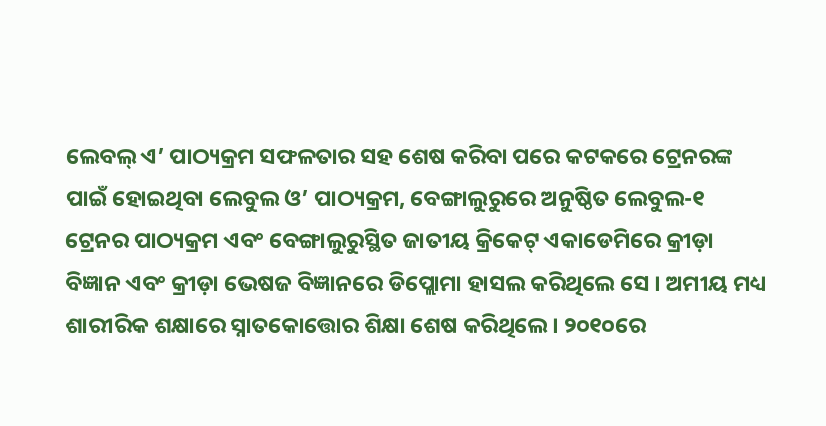ଲେବଲ୍ ଏ’ ପାଠ୍ୟକ୍ରମ ସଫଳତାର ସହ ଶେଷ କରିବା ପରେ କଟକରେ ଟ୍ରେନରଙ୍କ ପାଇଁ ହୋଇଥିବା ଲେବୁଲ ଓ’ ପାଠ୍ୟକ୍ରମ, ବେଙ୍ଗାଲୁରୁରେ ଅନୁଷ୍ଠିତ ଲେବୁଲ-୧ ଟ୍ରେନର ପାଠ୍ୟକ୍ରମ ଏବଂ ବେଙ୍ଗାଲୁରୁସ୍ଥିତ ଜାତୀୟ କ୍ରିକେଟ୍ ଏକାଡେମିରେ କ୍ରୀଡ଼ା ବିଜ୍ଞାନ ଏବଂ କ୍ରୀଡ଼ା ଭେଷଜ ବିଜ୍ଞାନରେ ଡିପ୍ଲୋମା ହାସଲ କରିଥିଲେ ସେ । ଅମୀୟ ମଧ୍ୟ ଶାରୀରିକ ଶକ୍ଷାରେ ସ୍ନାତକୋତ୍ତୋର ଶିକ୍ଷା ଶେଷ କରିଥିଲେ। ୨୦୧୦ରେ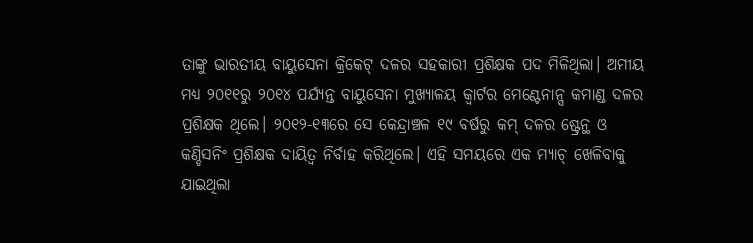ତାଙ୍କୁ ଭାରତୀୟ ବାୟୁସେନା କ୍ରିକେଟ୍ ଦଳର ସହକାରୀ ପ୍ରଶିକ୍ଷକ ପଦ ମିଳିଥିଲା। ଅମୀୟ ମଧ୍ୟ ୨୦୧୧ରୁ ୨୦୧୪ ପର୍ଯ୍ୟନ୍ତ ବାୟୁସେନା ‌ମୁଖ୍ୟାଳୟ କ୍ବାର୍ଟର ମେଣ୍ଟେନାନ୍ସ କମାଣ୍ଡ ଦଳର ପ୍ରଶିକ୍ଷକ ଥିଲେ। ୨୦୧୨-୧୩ରେ ସେ କେନ୍ଦ୍ରାଞ୍ଚଳ ୧୯ ବର୍ଷରୁ କମ୍‌ ଦଳର ଷ୍ଟ୍ରେନ୍ଥ ଓ କଣ୍ଡିସନିଂ ପ୍ରଶିକ୍ଷକ ଦାୟିତ୍ବ ନିର୍ବାହ କରିଥିଲେ। ଏହି ସମୟରେ ଏକ ମ୍ୟାଚ୍ ଖେଳିବାକୁ ଯାଇଥିଲା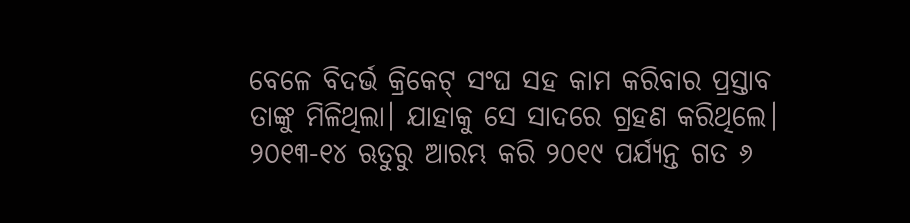ବେଳେ ବିଦର୍ଭ କ୍ରିକେଟ୍ ସଂଘ ସହ କାମ କରିବାର ପ୍ରସ୍ତାବ ତାଙ୍କୁ ମିଳିଥିଲା। ଯାହାକୁ ସେ ସାଦରେ ଗ୍ରହଣ କରିଥିଲେ। ୨୦୧୩-୧୪ ଋତୁରୁ ଆରମ୍ଭ କରି ୨୦୧୯ ପର୍ଯ୍ୟନ୍ତ ଗତ ୬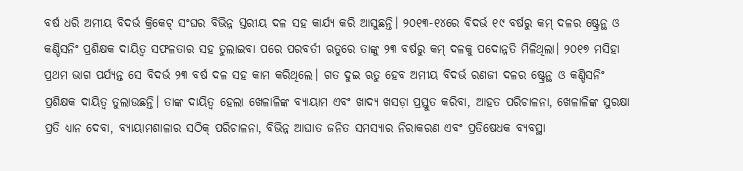ବର୍ଷ ଧରି ଅମୀୟ ବିଦର୍ଭ କ୍ରିକେଟ୍ ସଂଘର ବିଭିନ୍ନ ସ୍ତରୀୟ ଦଳ ସହ କାର୍ଯ୍ୟ କରି ଆସୁଛନ୍ତି। ୨୦୧୩-୧୪ରେ ବିଦର୍ଭ ୧୯ ବର୍ଷରୁ କମ୍ ଦଳର ଷ୍ଟ୍ରେନ୍ଥ ଓ କଣ୍ଡିସନିଂ ପ୍ରଶିକ୍ଷକ ଦାୟିତ୍ବ ସଫଳତାର ସହ ତୁଲାଇବା ପରେ ପରବର୍ତୀ ଋତୁରେ ତାଙ୍କୁ ୨୩ ବର୍ଷରୁ କମ୍ ଦଳକୁ ପଦୋନ୍ନତି ମିଳିଥିଲା। ୨୦୧୭ ମସିହା ପ୍ରଥମ ଭାଗ ପର୍ଯ୍ୟନ୍ତ ସେ ବିଦର୍ଭ ୨୩ ବର୍ଷ ଦଳ ସହ କାମ କରିଥିଲେ। ଗତ ଦୁଇ ଋତୁ ହେବ ଅମୀୟ ବିଦର୍ଭ ରଣଜୀ ଦଳର ଷ୍ଟ୍ରେନ୍ଥ ଓ କଣ୍ଡିସନିଂ ପ୍ରଶିକ୍ଷକ ଦାୟିତ୍ବ ତୁଲାଉଛନ୍ତି। ତାଙ୍କ ଦାୟିତ୍ବ ହେଲା ଖେଳାଳିଙ୍କ ବ୍ୟାୟାମ ଏବଂ ଖାଦ୍ୟ ଖସଡ଼ା ପ୍ରସ୍ତୁତ କରିବା, ଆହତ ପରିଚାଳନା, ଖେଳାଳିଙ୍କ ସୁରକ୍ଷା ପ୍ରତି ଧ୍ୟାନ ଦେବା, ବ୍ୟାୟାମଶାଳାର ସଠିକ୍ ପରିଚାଳନା, ବିଭିନ୍ନ ଆଘାତ ଜନିତ ସମସ୍ୟାର ନିରାକରଣ ଏବଂ ପ୍ରତିଷେଧକ ବ୍ୟବସ୍ଥା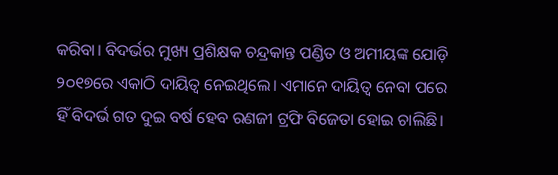କରିବା। ବିଦର୍ଭର ମୁଖ୍ୟ ପ୍ରଶିକ୍ଷକ ଚନ୍ଦ୍ରକାନ୍ତ ପଣ୍ଡିତ ଓ ଅମୀୟଙ୍କ ଯୋଡ଼ି ୨୦୧୭ରେ ଏକାଠି ଦାୟିତ୍ବ ନେଇଥିଲେ। ଏମାନେ ଦାୟିତ୍ବ ନେବା ପରେ ହିଁ ବିଦର୍ଭ ଗତ ଦୁଇ ବର୍ଷ ହେବ ରଣଜୀ ଟ୍ରଫି ବିଜେତା ହୋଇ ଚାଲିଛି।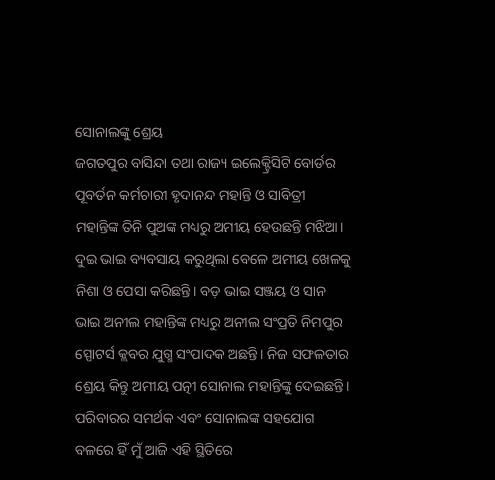ସୋନାଲଙ୍କୁ ଶ୍ରେୟ
ଜଗତପୁର ବାସିନ୍ଦା ତଥା ରାଜ୍ୟ ଇଲେକ୍ଟ୍ରିସିଟି ବୋର୍ଡର ପୂବର୍ତନ କର୍ମଚାରୀ ହୃଦାନନ୍ଦ ମହାନ୍ତି ଓ ସାବିତ୍ରୀ ମହାନ୍ତିଙ୍କ ତିନି ପୁଅଙ୍କ ମଧ୍ୟରୁ ଅମୀୟ ହେଉଛନ୍ତି ମଝିଆ। ଦୁଇ ଭାଇ ବ୍ୟବସାୟ କରୁଥିଲା ବେଳେ ଅମୀୟ ଖେଳକୁ ନିଶା ଓ ପେସା କରିଛନ୍ତି। ବଡ଼ ଭାଇ ସଞ୍ଜୟ ଓ ସାନ ଭାଇ ଅନୀଲ ମହାନ୍ତିଙ୍କ ମଧ୍ୟରୁ ଅନୀଲ ସଂପ୍ରତି ନିମପୁର ସ୍ପୋଟର୍ସ କ୍ଲବର ଯୁଗ୍ମ ସଂପାଦକ ଅଛନ୍ତି। ନିଜ ସଫଳତାର ଶ୍ରେୟ କିନ୍ତୁ ଅମୀୟ ପତ୍ନୀ ସୋନାଲ ମହାନ୍ତିଙ୍କୁ ଦେଇଛନ୍ତି। ପରିବାରର ସମର୍ଥକ ଏବଂ ସୋନାଲଙ୍କ ସହଯୋଗ ବଳରେ ହିଁ ମୁଁ ଆଜି ଏହି ସ୍ଥିତିରେ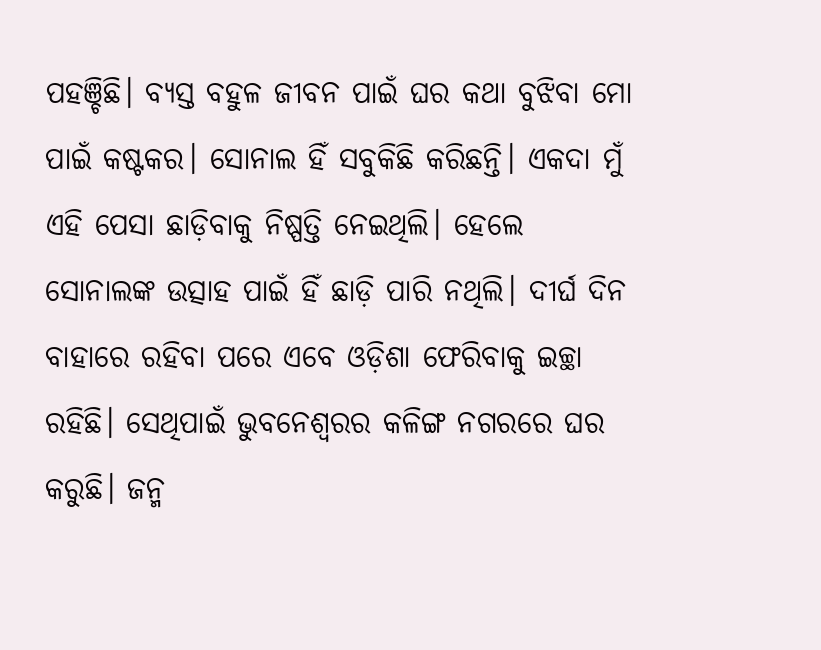ପହଞ୍ଚିଛି। ବ୍ୟସ୍ତ ବହୁଳ ଜୀବନ ପାଇଁ ଘର କଥା ବୁଝିବା ମୋ ପାଇଁ କଷ୍ଟକର। ସୋନାଲ ହିଁ ସବୁକିଛି କରିଛନ୍ତି। ଏକଦା ମୁଁ ଏହି ପେସା ଛାଡ଼ିବାକୁ ନିଷ୍ପତ୍ତି ନେଇଥିଲି। ‌ହେଲେ ସୋନାଲଙ୍କ ଉତ୍ସାହ ପାଇଁ ହିଁ ଛାଡ଼ି ପାରି ନଥିଲି। ଦୀର୍ଘ ଦିନ ବାହାରେ ରହିବା ପରେ ଏବେ ଓଡ଼ିଶା ଫେରିବାକୁ ଇଚ୍ଛା‌ ରହିଛି। ସେଥିପାଇଁ ଭୁବନେଶ୍ବରର କଳିଙ୍ଗ ନଗରରେ ଘର କରୁଛି। ଜନ୍ମ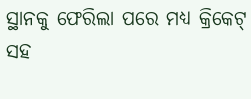ସ୍ଥାନକୁ ଫେରି‌ଲା ପରେ ମଧ୍ୟ କ୍ରିକେଟ୍ ସହ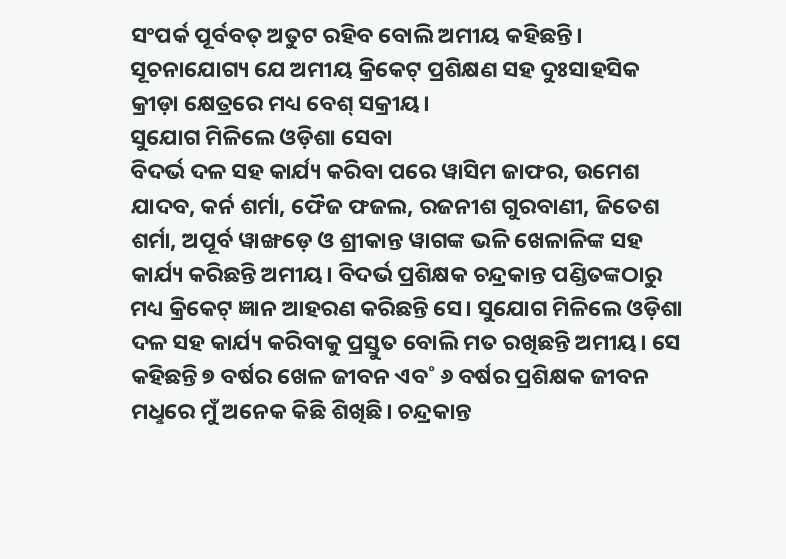ସଂପର୍କ ପୂର୍ବବତ୍ ଅତୁଟ ରହିବ ବୋଲି ଅମୀୟ କହିଛନ୍ତି। ସୂଚନାଯୋଗ୍ୟ‌ ଯେ ଅମୀୟ କ୍ରିକେଟ୍ ପ୍ରଶିକ୍ଷଣ ସହ ଦୁଃସାହସିକ କ୍ରୀଡ଼ା କ୍ଷେତ୍ରରେ ମଧ୍ୟ ‌ବେଶ୍ ସକ୍ରୀୟ।
ସୁଯୋଗ ମିଳିଲେ ଓଡ଼ିଶା ସେବା
ବିଦର୍ଭ ଦଳ ସହ କାର୍ଯ୍ୟ କରିବା ପରେ ୱାସିମ ଜାଫର, ଉମେଶ ଯାଦବ, କର୍ନ ଶର୍ମା, ଫୈଜ ଫଜଲ, ରଜନୀଶ ଗୁରବାଣୀ, ଜିତେଶ ଶର୍ମା, ଅପୂର୍ବ ୱାଙ୍ଖଡ଼େ ଓ ଶ୍ରୀକାନ୍ତ ୱାଗଙ୍କ ଭଳି ଖେଳାଳିଙ୍କ ସହ କାର୍ଯ୍ୟ କରିଛନ୍ତି ଅମୀୟ। ବିଦର୍ଭ ପ୍ରଶିକ୍ଷକ ଚନ୍ଦ୍ରକାନ୍ତ ପଣ୍ଡିତଙ୍କଠାରୁ ମଧ୍ୟ କ୍ରିକେଟ୍ ଜ୍ଞାନ ଆହରଣ କରିଛନ୍ତି ସେ। ସୁଯୋଗ ମିଳିଲେ ଓଡ଼ିଶା ଦଳ ସହ କାର୍ଯ୍ୟ କରିବାକୁ ପ୍ରସ୍ତୁତ ବୋଲି ମତ ରଖିଛନ୍ତି ଅମୀୟ। ସେ କହିଛନ୍ତି ୭ ବର୍ଷର ଖେଳ ଜୀବନ ଏବ˚ ୬ ବର୍ଷର ପ୍ରଶିକ୍ଷକ ଜୀବନ ମଧୢରେ ମୁଁ ଅନେକ କିଛି ଶିଖିଛି। ଚନ୍ଦ୍ରକାନ୍ତ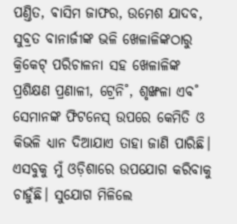ପଣ୍ତିତ, ଵାସିମ ଜାଫର, ଉମେଶ ଯାଦବ, ସୁବ୍ରତ ବାନାର୍ଜୀଙ୍କ ଭଳି ଖେଳାଳିଙ୍କଠାରୁ କ୍ରିକେଟ୍‌ ପରିଚାଳନା ସହ ଖେଳାଳିଙ୍କ ପ୍ରଶିକ୍ଷଣ ପ୍ରଣାଳୀ, ଟ୍ରେନି˚, ଶୃଙ୍ଖଳା ଏବ˚ ସେମାନଙ୍କ ଫିଟନେସ୍‌ ଉପରେ କେମିତି ଓ କିଭଳି ଧ୍ୟାନ ଦିଆଯାଏ ତାହା ଜାଣି ପାରିଛି। ଏସବୁକୁ ମୁଁ ଓଡ଼ିଶାରେ ଉପଯୋଗ କରିବାକୁ ଚାହୁଁଛି। ସୁଯୋଗ ମିଳିଲେ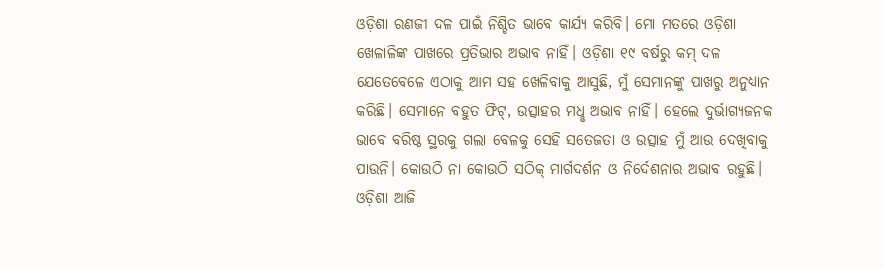ଓଡ଼ିଶା ରଣଜୀ ଦଳ ପାଇଁ ନିଶ୍ଚିତ ଭାବେ କାର୍ଯ୍ୟ କରିବି। ମୋ ମତରେ ଓଡ଼ିଶା ଖେଳାଳିଙ୍କ ପାଖରେ ପ୍ରତିଭାର ଅଭାବ ନାହିଁ। ଓଡ଼ିଶା ୧୯ ବର୍ଷରୁ କମ୍‌ ଦଳ ଯେତେବେଳେ ଏଠାକୁ ଆମ ସହ ଖେଳିବାକୁ ଆସୁଛି, ମୁଁ ସେମାନଙ୍କୁ ପାଖରୁ ଅନୁଧ୍ୟାନ କରିଛି। ସେମାନେ ବହୁତ ଫିଟ୍‌, ଉତ୍ସାହର ମଧୢ ଅଭାବ ନାହିଁ। ହେଲେ ଦୁର୍ଭାଗ୍ୟଜନକ ଭାବେ ବରିଷ୍ଠ ସ୍ଥରକୁ ଗଲା ବେଳକୁ ସେହି ସତେଜତା ଓ ଉତ୍ସାହ ମୁଁ ଆଉ ଦେଖିବାକୁ ପାଉନି। କୋଉଠି ନା କୋଉଠି ସଠିକ୍‌ ମାର୍ଗଦର୍ଶନ ଓ ନିର୍ଦେଶନାର ଅଭାବ ରହୁଛି। ଓଡ଼ିଶା ଆଜି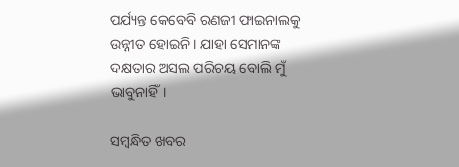ପର୍ଯ୍ୟନ୍ତ କେବେବି ରଣଜୀ ଫାଇନାଲକୁ ଉନ୍ନୀତ ହୋଇନି। ଯାହା ସେମାନଙ୍କ ଦକ୍ଷତାର ଅସଲ ପରିଚୟ ବୋଲି ମୁଁ ଭାବୁନାହିଁ।

ସମ୍ବନ୍ଧିତ ଖବର